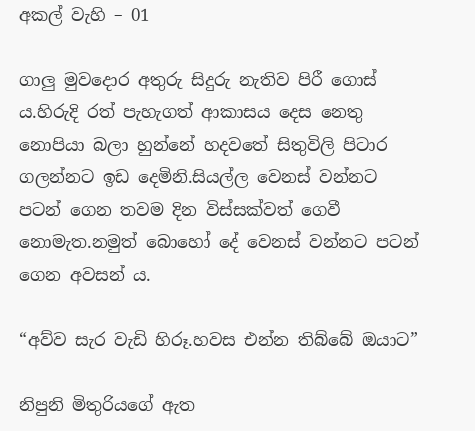අකල් වැහි – 01

ගාලු මුවදොර අතුරු සිදුරු නැතිව පිරී ගොස් ය.හිරුදි රත් පැහැගත් ආකාසය දෙස නෙතු නොපියා බලා හුන්නේ හදවතේ සිතුවිලි පිටාර ගලන්නට ඉඩ දෙමිනි.සියල්ල වෙනස් වන්නට පටන් ගෙන තවම දින විස්සක්වත් ගෙවී නොමැත.නමුත් බොහෝ දේ වෙනස් වන්නට පටන් ගෙන අවසන් ය.

“අව්ව සැර වැඩි හිරූ.හවස එන්න තිබ්බේ ඔයාට”

නිපුනි මිතුරියගේ ඇත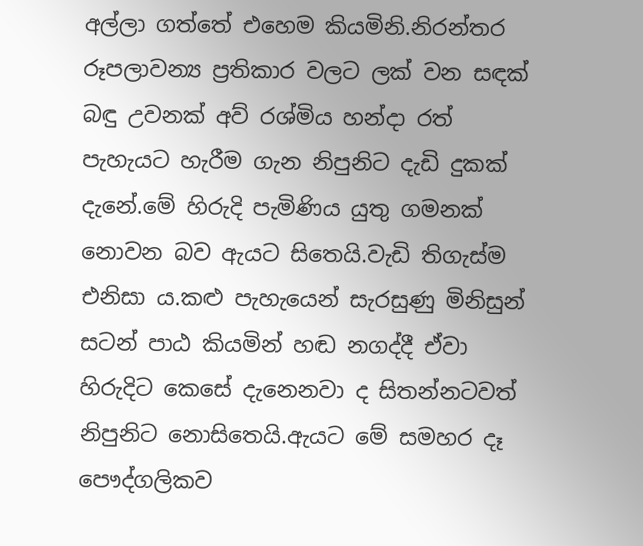අල්ලා ගත්තේ එහෙම කියමිනි.නිරන්තර රූපලාවන්‍ය ප්‍රතිකාර වලට ලක් වන සඳක් බඳු උවනක් අව් රශ්මිය හන්දා රත් පැහැයට හැරීම ගැන නිපුනිට දැඩි දුකක් දැනේ.මේ හිරුදි පැමිණිය යුතු ගමනක් නොවන බව ඇයට සිතෙයි.වැඩි තිගැස්ම එනිසා ය.කළු පැහැයෙන් සැරසුණු මිනිසුන් සටන් පාඨ කියමින් හඬ නගද්දී ඒවා හිරුදිට කෙසේ දැනෙනවා ද සිතන්නටවත් නිපුනිට නොසිතෙයි.ඇයට මේ සමහර දෑ පෞද්ගලිකව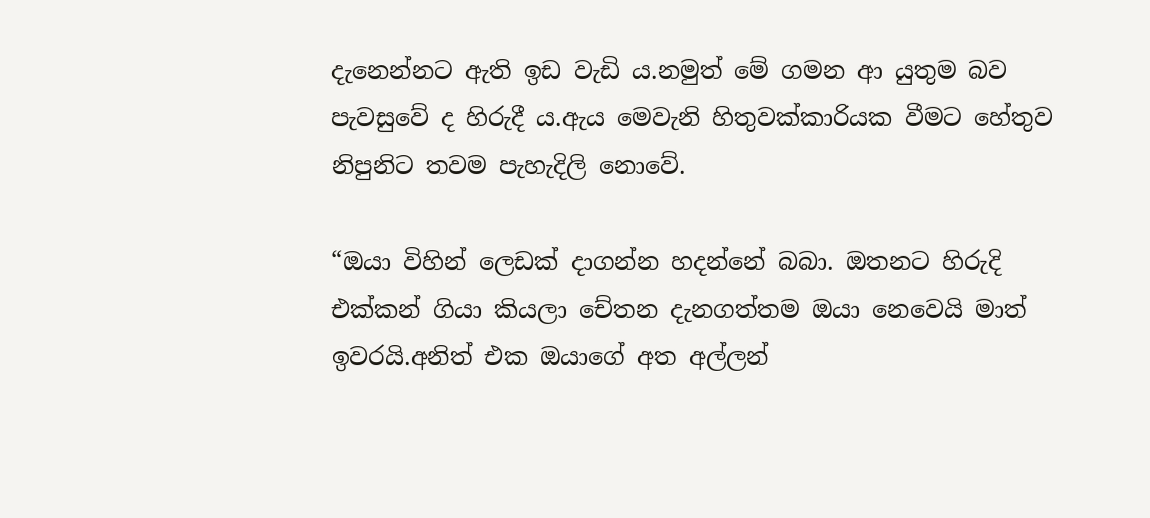දැනෙන්නට ඇති ඉඩ වැඩි ය.නමුත් මේ ගමන ආ යුතුම බව පැවසුවේ ද හිරුදී ය.ඇය මෙවැනි හිතුවක්කාරියක වීමට හේතුව නිපුනිට තවම පැහැදිලි නොවේ.

“ඔයා විහින් ලෙඩක් දාගන්න හදන්නේ බබා. ඔතනට හිරුදි එක්කන් ගියා කියලා චේතන දැනගත්තම ඔයා නෙවෙයි මාත් ඉවරයි.අනිත් එක ඔයාගේ අත අල්ලන්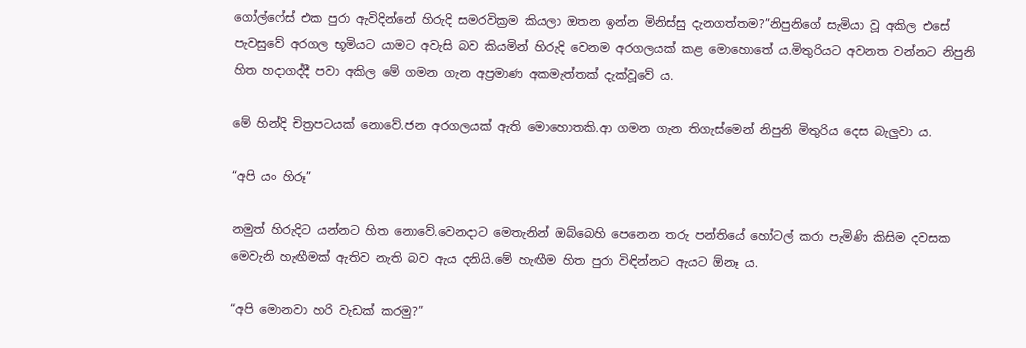ගෝල්ෆේස් එක පුරා ඇවිදින්නේ හිරුදි සමරවික්‍රම කියලා ඔතන ඉන්න මිනිස්සු දැනගත්තම?”නිපුනිගේ සැමියා වූ අකිල එසේ පැවසුවේ අරගල භූමියට යාමට අවැසි බව කියමින් හිරුදි වෙනම අරගලයක් කළ මොහොතේ ය.මිතුරියට අවනත වන්නට නිපුනි හිත හදාගද්දී පවා අකිල මේ ගමන ගැන අප්‍රමාණ අකමැත්තක් දැක්වූවේ ය.

මේ හින්දි චිත්‍රපටයක් නොවේ.ජන අරගලයක් ඇති මොහොතකි.ආ ගමන ගැන තිගැස්මෙන් නිපුනි මිතුරිය දෙස බැලුවා ය.

“අපි යං හිරූ”

නමුත් හිරුදිට යන්නට හිත නොවේ.වෙනදාට මෙතැනින් ඔබ්බෙහි පෙනෙන තරු පන්තියේ හෝටල් කරා පැමිණි කිසිම දවසක මෙවැනි හැඟීමක් ඇතිව නැති බව ඇය දනියි.මේ හැඟීම හිත පුරා විඳින්නට ඇයට ඕනෑ ය.

“අපි මොනවා හරි වැඩක් කරමු?”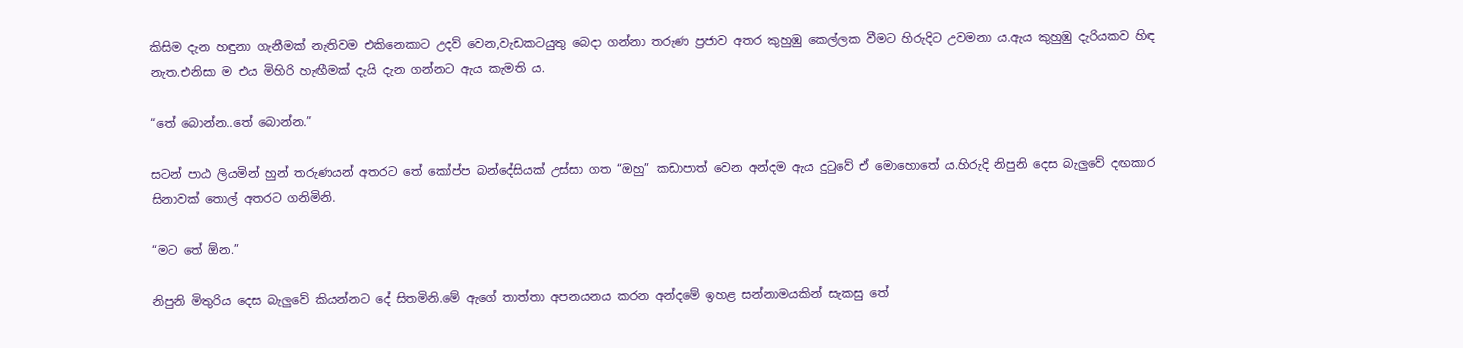කිසිම දැන හඳුනා ගැනීමක් නැතිවම එකිනෙකාට උදව් වෙන,වැඩකටයුතු බෙදා ගන්නා තරුණ ප්‍රජාව අතර කුහුඹු කෙල්ලක වීමට හිරුදිට උවමනා ය.ඇය කුහුඹු දැරියකව හිඳ නැත.එනිසා ම එය මිහිරි හැඟීමක් දැයි දැන ගන්නට ඇය කැමති ය.

“තේ බොන්න..තේ බොන්න.”

සටන් පාඨ ලියමින් හුන් තරුණයන් අතරට තේ කෝප්ප බන්දේසියක් උස්සා ගත “ඔහු” කඩාපාත් වෙන අන්දම ඇය දුටුවේ ඒ මොහොතේ ය.හිරුදි නිපුනි දෙස බැලුවේ දඟකාර සිනාවක් තොල් අතරට ගනිමිනි.

“මට තේ ඕන.”

නිපුනි මිතුරිය දෙස බැලුවේ කියන්නට දේ සිතමිනි.මේ ඇගේ තාත්තා අපනයනය කරන අන්දමේ ඉහළ සන්නාමයකින් සැකසු තේ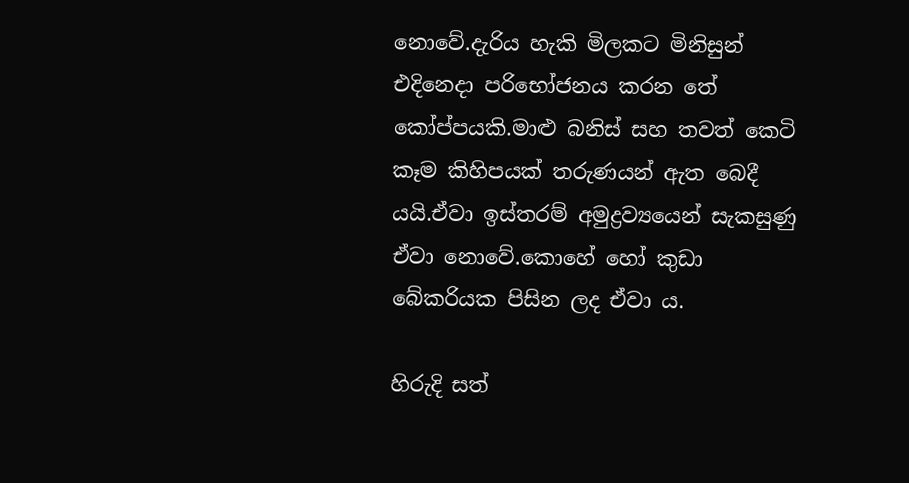නොවේ.දැරිය හැකි මිලකට මිනිසුන් එදිනෙදා පරිභෝජනය කරන තේ කෝප්පයකි.මාළු බනිස් සහ තවත් කෙටි කෑම කිහිපයක් තරුණයන් ඇත බෙදී යයි.ඒවා ඉස්තරම් අමුද්‍රව්‍යයෙන් සැකසුණු ඒවා නොවේ.කොහේ හෝ කුඩා බේකරියක පිසින ලද ඒවා ය.

හිරුදි සත්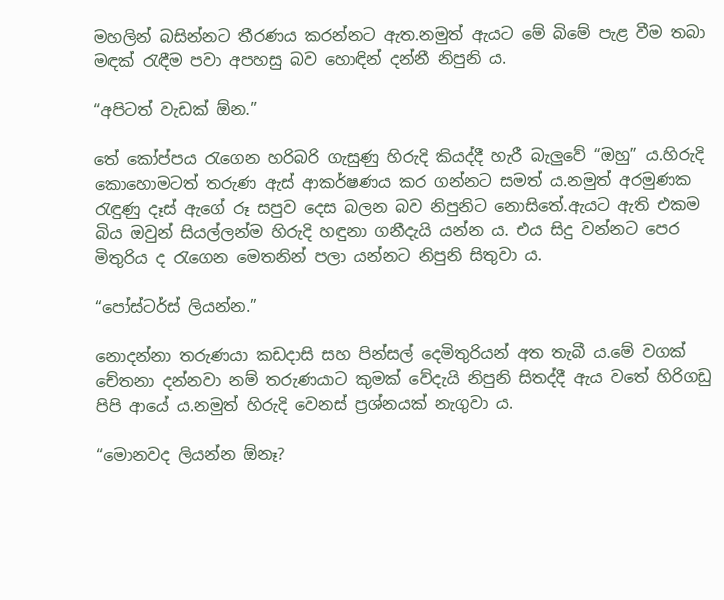මහලින් බසින්නට තීරණය කරන්නට ඇත.නමුත් ඇයට මේ බිමේ පැළ වීම තබා මඳක් රැඳීම පවා අපහසු බව හොඳින් දන්නී නිපුනි ය.

“අපිටත් වැඩක් ඕන.”

තේ කෝප්පය රැගෙන හරිබරි ගැසුණු හිරුදි කියද්දී හැරී බැලුවේ “ඔහු” ය.හිරුදි කොහොමටත් තරුණ ඇස් ආකර්ෂණය කර ගන්නට සමත් ය.නමුත් අරමුණක රැඳුණු දෑස් ඇගේ රූ සපුව දෙස බලන බව නිපුනිට නොසිතේ.ඇයට ඇති එකම බිය ඔවුන් සියල්ලන්ම හිරුදි හඳුනා ගනීදැයි යන්න ය. එය සිදු වන්නට පෙර මිතුරිය ද රැගෙන මෙතනින් පලා යන්නට නිපුනි සිතුවා ය.

“පෝස්ටර්ස් ලියන්න.”

නොදන්නා තරුණයා කඩදාසි සහ පින්සල් දෙමිතුරියන් අත තැබී ය.මේ වගක් චේතනා දන්නවා නම් තරුණයාට කුමක් වේදැයි නිපුනි සිතද්දී ඇය වතේ හිරිගඩු පිපි ආයේ ය.නමුත් හිරුදි වෙනස් ප්‍රශ්නයක් නැගුවා ය.

“මොනවද ලියන්න ඕනෑ?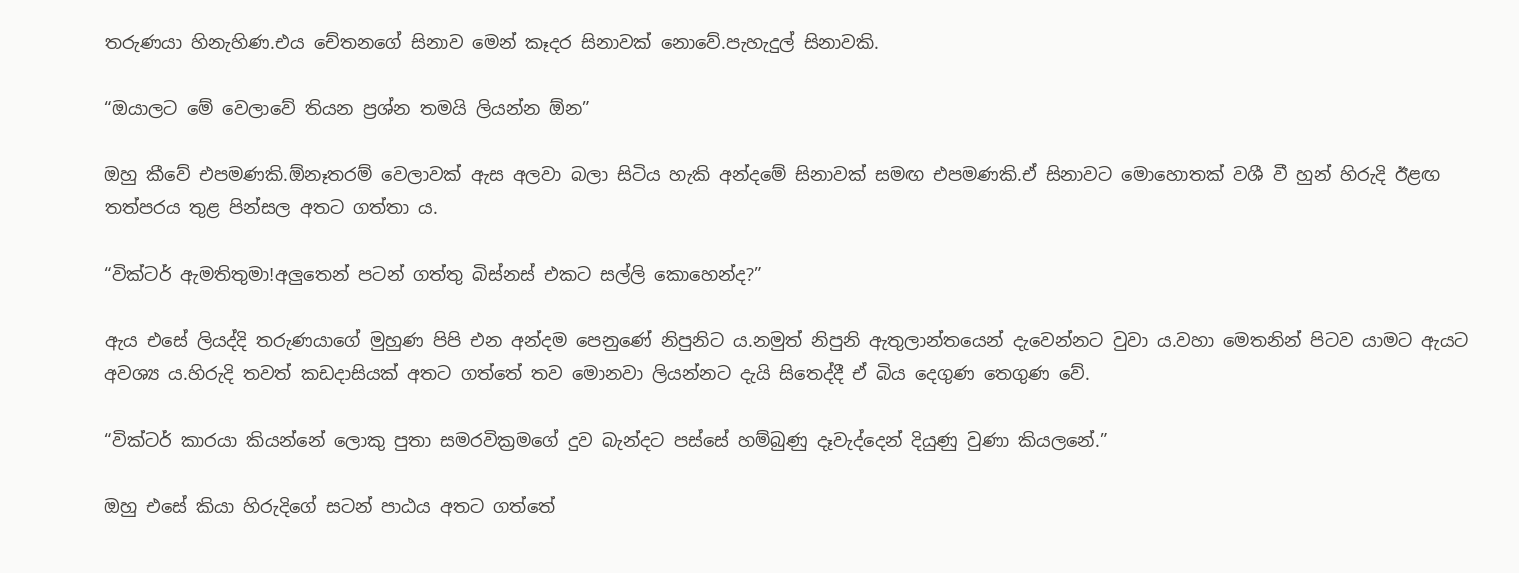තරුණයා හිනැහිණ.එය චේතනගේ සිනාව මෙන් කෑදර සිනාවක් නොවේ.පැහැදුල් සිනාවකි.

“ඔයාලට මේ වෙලාවේ තියන ප්‍රශ්න තමයි ලියන්න ඕන”

ඔහු කීවේ එපමණකි.ඕනෑතරම් වෙලාවක් ඇස අලවා බලා සිටිය හැකි අන්දමේ සිනාවක් සමඟ එපමණකි.ඒ සිනාවට මොහොතක් වශී වී හුන් හිරුදි ඊළඟ තත්පරය තුළ පින්සල අතට ගත්තා ය.

“වික්ටර් ඇමතිතුමා!අලුතෙන් පටන් ගත්තු බිස්නස් එකට සල්ලි කොහෙන්ද?”

ඇය එසේ ලියද්දි තරුණයාගේ මුහුණ පිපි එන අන්දම පෙනුණේ නිපුනිට ය.නමුත් නිපුනි ඇතුලාන්තයෙන් දැවෙන්නට වුවා ය.වහා මෙතනින් පිටව යාමට ඇයට අවශ්‍ය ය.හිරුදි තවත් කඩදාසියක් අතට ගත්තේ තව මොනවා ලියන්නට දැයි සිතෙද්දී ඒ බිය දෙගුණ තෙගුණ වේ.

“වික්ටර් කාරයා කියන්නේ ලොකු පුතා සමරවික්‍රමගේ දුව බැන්දට පස්සේ හම්බුණු දෑවැද්දෙන් දියුණු වුණා කියලනේ.”

ඔහු එසේ කියා හිරුදිගේ සටන් පාඨය අතට ගත්තේ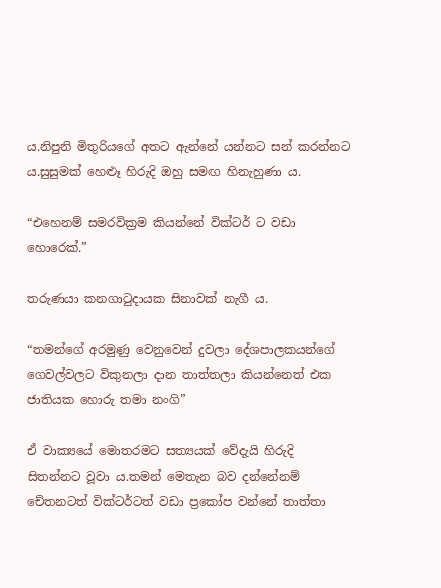ය.නිපුනි මිතුරියගේ අතට ඇන්නේ යන්නට සන් කරන්නට ය.සුසුමක් හෙළූ හිරුදි ඔහු සමඟ හිනැහුණා ය.

“එහෙනම් සමරවික්‍රම කියන්නේ වික්ටර් ට වඩා හොරෙක්.”

තරුණයා කනගාටුදායක සිනාවක් නැගී ය.

“තමන්ගේ අරමුණු වෙනුවෙන් දුවලා දේශපාලකයන්ගේ ගෙවල්වලට විකුනලා දාන තාත්තලා කියන්නෙත් එක ජාතියක හොරු තමා නංගි”

ඒ වාක්‍යයේ මොතරමට සත්‍යයක් වේදැයි හිරුදි සිතන්නට වූවා ය.තමන් මෙතැන බව දන්නේනම් චේතනටත් වික්ටර්ටත් වඩා ප්‍රකෝප වන්නේ තාත්තා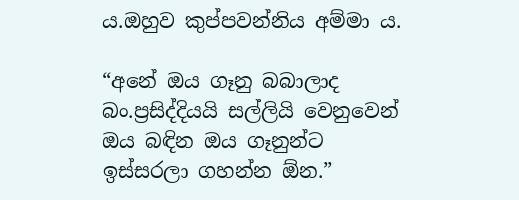ය.ඔහුව කුප්පවන්නිය අම්මා ය.

“අනේ ඔය ගෑනු බබාලාද බං.ප්‍රසිද්දියයි සල්ලියි වෙනුවෙන් ඔය බඳින ඔය ගෑනුන්ට ඉස්සරලා ගහන්න ඕන.”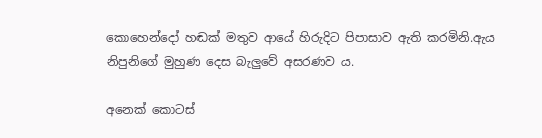කොහෙන්දෝ හඬක් මතුව ආයේ හිරුදිට පිපාසාව ඇති කරමිනි.ඇය නිපුනිගේ මුහුණ දෙස බැලුවේ අසරණව ය.

අනෙක් කොටස්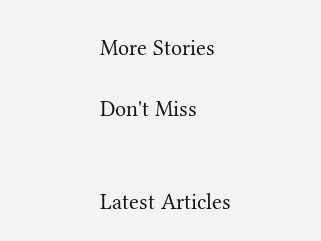More Stories

Don't Miss


Latest Articles